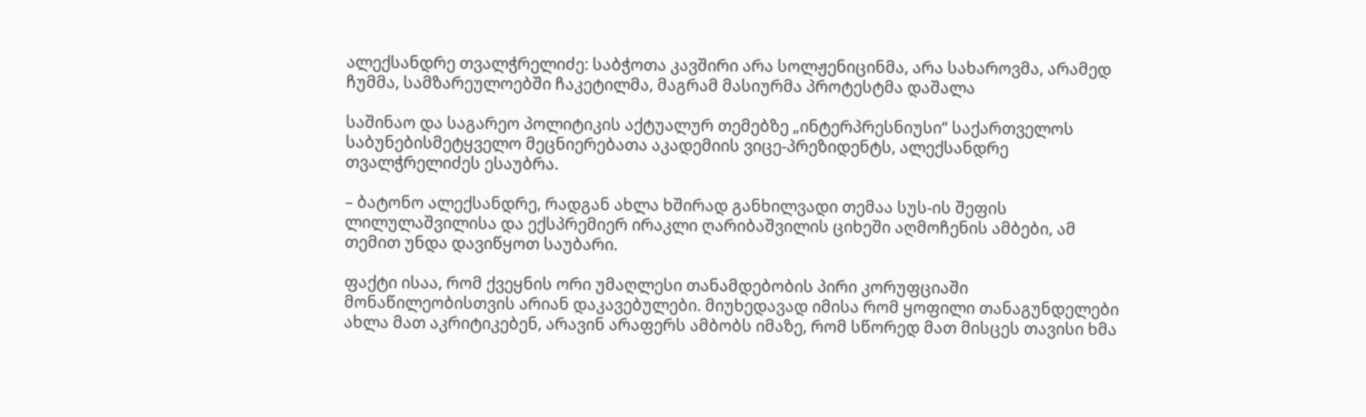ალექსანდრე თვალჭრელიძე: საბჭოთა კავშირი არა სოლჟენიცინმა, არა სახაროვმა, არამედ ჩუმმა, სამზარეულოებში ჩაკეტილმა, მაგრამ მასიურმა პროტესტმა დაშალა

საშინაო და საგარეო პოლიტიკის აქტუალურ თემებზე „ინტერპრესნიუსი“ საქართველოს საბუნებისმეტყველო მეცნიერებათა აკადემიის ვიცე-პრეზიდენტს, ალექსანდრე თვალჭრელიძეს ესაუბრა.

– ბატონო ალექსანდრე, რადგან ახლა ხშირად განხილვადი თემაა სუს-ის შეფის ლილულაშვილისა და ექსპრემიერ ირაკლი ღარიბაშვილის ციხეში აღმოჩენის ამბები, ამ თემით უნდა დავიწყოთ საუბარი.

ფაქტი ისაა, რომ ქვეყნის ორი უმაღლესი თანამდებობის პირი კორუფციაში მონაწილეობისთვის არიან დაკავებულები. მიუხედავად იმისა რომ ყოფილი თანაგუნდელები ახლა მათ აკრიტიკებენ, არავინ არაფერს ამბობს იმაზე, რომ სწორედ მათ მისცეს თავისი ხმა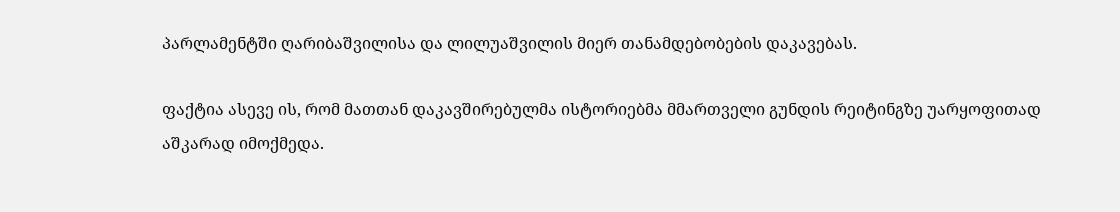პარლამენტში ღარიბაშვილისა და ლილუაშვილის მიერ თანამდებობების დაკავებას.

ფაქტია ასევე ის, რომ მათთან დაკავშირებულმა ისტორიებმა მმართველი გუნდის რეიტინგზე უარყოფითად აშკარად იმოქმედა.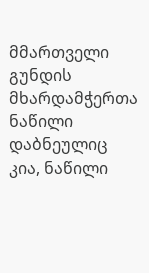მმართველი გუნდის მხარდამჭერთა ნაწილი დაბნეულიც კია, ნაწილი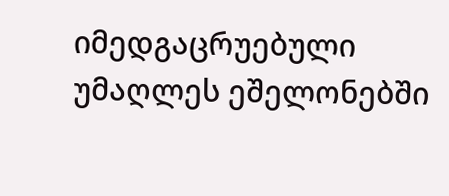იმედგაცრუებული უმაღლეს ეშელონებში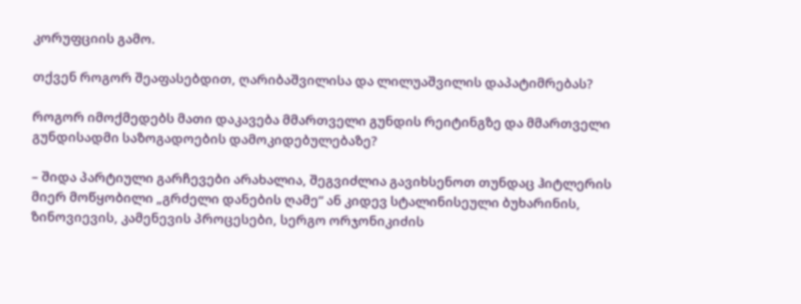კორუფციის გამო.

თქვენ როგორ შეაფასებდით, ღარიბაშვილისა და ლილუაშვილის დაპატიმრებას?

როგორ იმოქმედებს მათი დაკავება მმართველი გუნდის რეიტინგზე და მმართველი გუნდისადმი საზოგადოების დამოკიდებულებაზე?

– შიდა პარტიული გარჩევები არახალია, შეგვიძლია გავიხსენოთ თუნდაც ჰიტლერის მიერ მოწყობილი „გრძელი დანების ღამე“ ან კიდევ სტალინისეული ბუხარინის, ზინოვიევის, კამენევის პროცესები, სერგო ორჯონიკიძის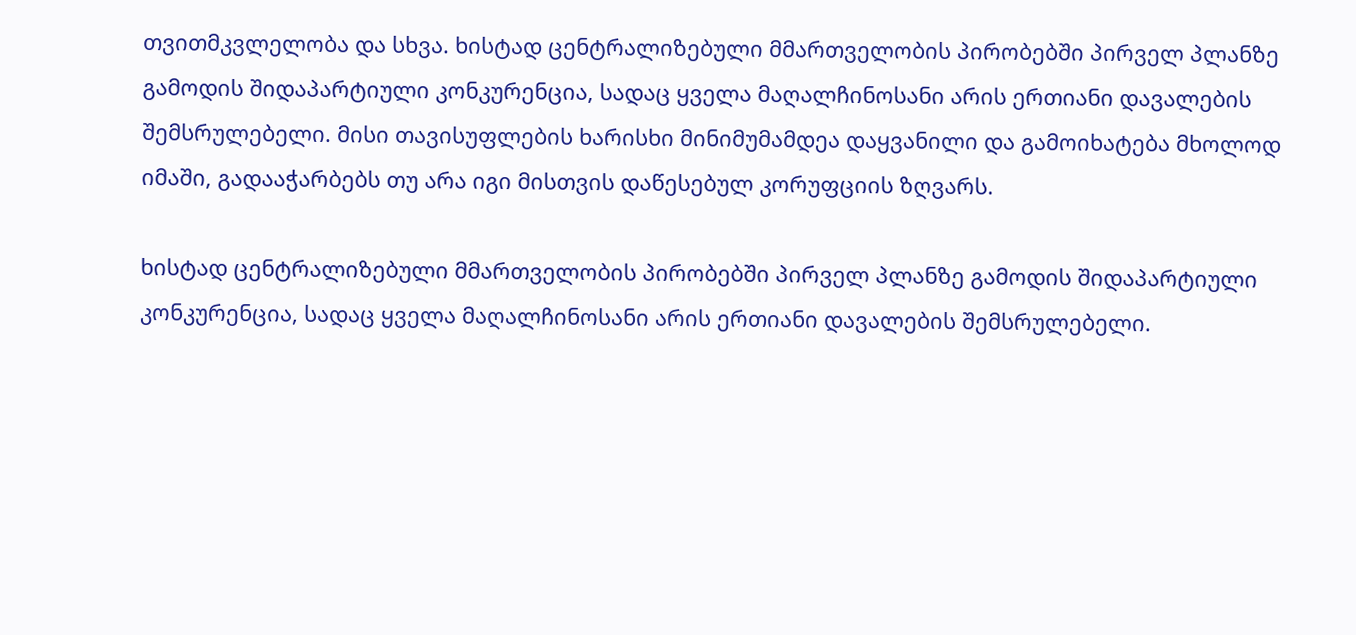თვითმკვლელობა და სხვა. ხისტად ცენტრალიზებული მმართველობის პირობებში პირველ პლანზე გამოდის შიდაპარტიული კონკურენცია, სადაც ყველა მაღალჩინოსანი არის ერთიანი დავალების შემსრულებელი. მისი თავისუფლების ხარისხი მინიმუმამდეა დაყვანილი და გამოიხატება მხოლოდ იმაში, გადააჭარბებს თუ არა იგი მისთვის დაწესებულ კორუფციის ზღვარს.

ხისტად ცენტრალიზებული მმართველობის პირობებში პირველ პლანზე გამოდის შიდაპარტიული კონკურენცია, სადაც ყველა მაღალჩინოსანი არის ერთიანი დავალების შემსრულებელი.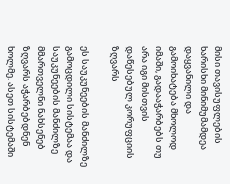მისი თავისუფლების ხარისხი მინიმუმამდეა დაყვანილი და გამოიხატება მხოლოდ იმაში, გადააჭარბებს თუ არა იგი მისთვის დაწესებულ კორუფციის ზღვარს

ეს საუკუნეების მანძილზე გამოცდილი სისტემაა და საუკუნეების მანძილზე მმართველნი ნახსენებ ზღვარს აჭარბებდნენ ხოლმე. ასეთ სისტემაში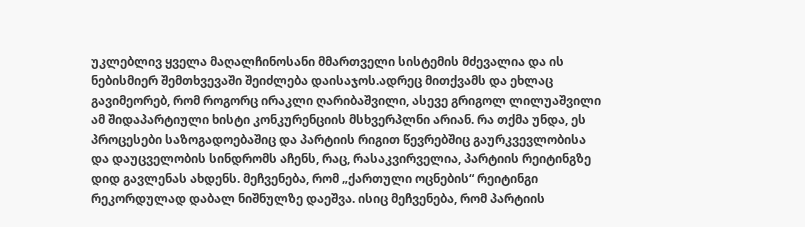უკლებლივ ყველა მაღალჩინოსანი მმართველი სისტემის მძევალია და ის ნებისმიერ შემთხვევაში შეიძლება დაისაჯოს.ადრეც მითქვამს და ეხლაც გავიმეორებ, რომ როგორც ირაკლი ღარიბაშვილი, ასევე გრიგოლ ლილუაშვილი ამ შიდაპარტიული ხისტი კონკურენციის მსხვერპლნი არიან. რა თქმა უნდა, ეს პროცესები საზოგადოებაშიც და პარტიის რიგით წევრებშიც გაურკვევლობისა და დაუცველობის სინდრომს აჩენს, რაც, რასაკვირველია, პარტიის რეიტინგზე დიდ გავლენას ახდენს. მეჩვენება, რომ „ქართული ოცნების“ რეიტინგი რეკორდულად დაბალ ნიშნულზე დაეშვა. ისიც მეჩვენება, რომ პარტიის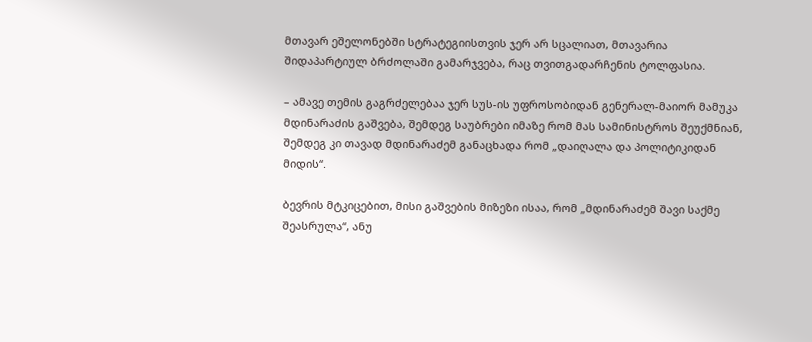მთავარ ეშელონებში სტრატეგიისთვის ჯერ არ სცალიათ, მთავარია შიდაპარტიულ ბრძოლაში გამარჯვება, რაც თვითგადარჩენის ტოლფასია.

– ამავე თემის გაგრძელებაა ჯერ სუს-ის უფროსობიდან გენერალ-მაიორ მამუკა მდინარაძის გაშვება, შემდეგ საუბრები იმაზე რომ მას სამინისტროს შეუქმნიან, შემდეგ კი თავად მდინარაძემ განაცხადა რომ „დაიღალა და პოლიტიკიდან მიდის“.

ბევრის მტკიცებით, მისი გაშვების მიზეზი ისაა, რომ „მდინარაძემ შავი საქმე შეასრულა“, ანუ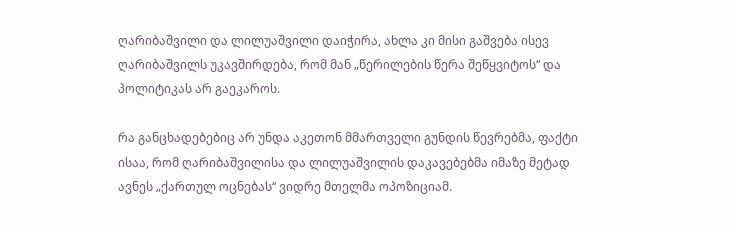ღარიბაშვილი და ლილუაშვილი დაიჭირა, ახლა კი მისი გაშვება ისევ ღარიბაშვილს უკავშირდება, რომ მან „წერილების წერა შეწყვიტოს“ და პოლიტიკას არ გაეკაროს.

რა განცხადებებიც არ უნდა აკეთონ მმართველი გუნდის წევრებმა, ფაქტი ისაა, რომ ღარიბაშვილისა და ლილუაშვილის დაკავებებმა იმაზე მეტად ავნეს „ქართულ ოცნებას“ ვიდრე მთელმა ოპოზიციამ.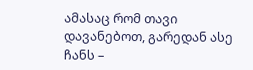ამასაც რომ თავი დავანებოთ, გარედან ასე ჩანს –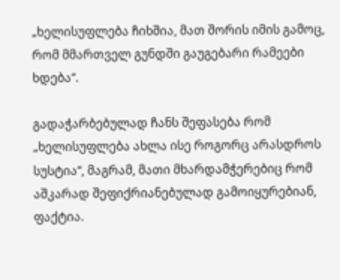„ხელისუფლება ჩიხშია, მათ შორის იმის გამოც, რომ მმართველ გუნდში გაუგებარი რამეები ხდება“.

გადაჭარბებულად ჩანს შეფასება რომ „ხელისუფლება ახლა ისე როგორც არასდროს სუსტია“, მაგრამ, მათი მხარდამჭერებიც რომ აშკარად შეფიქრიანებულად გამოიყურებიან, ფაქტია.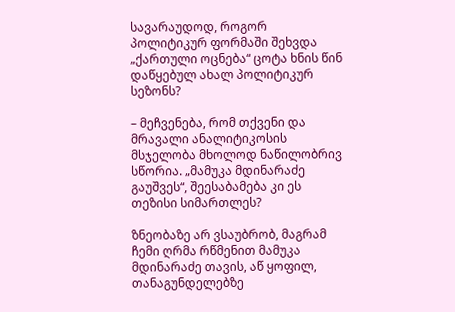სავარაუდოდ, როგორ პოლიტიკურ ფორმაში შეხვდა „ქართული ოცნება“ ცოტა ხნის წინ დაწყებულ ახალ პოლიტიკურ სეზონს?

– მეჩვენება, რომ თქვენი და მრავალი ანალიტიკოსის მსჯელობა მხოლოდ ნაწილობრივ სწორია. „მამუკა მდინარაძე გაუშვეს“, შეესაბამება კი ეს თეზისი სიმართლეს?

ზნეობაზე არ ვსაუბრობ, მაგრამ ჩემი ღრმა რწმენით მამუკა მდინარაძე თავის, აწ ყოფილ, თანაგუნდელებზე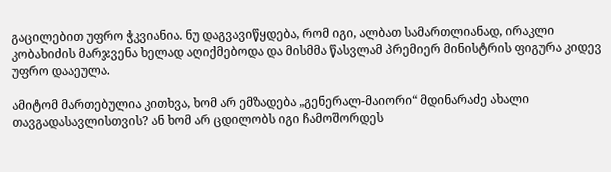გაცილებით უფრო ჭკვიანია. ნუ დაგვავიწყდება, რომ იგი, ალბათ სამართლიანად, ირაკლი კობახიძის მარჯვენა ხელად აღიქმებოდა და მისმმა წასვლამ პრემიერ მინისტრის ფიგურა კიდევ უფრო დააეულა.

ამიტომ მართებულია კითხვა, ხომ არ ემზადება „გენერალ-მაიორი“ მდინარაძე ახალი თავგადასავლისთვის? ან ხომ არ ცდილობს იგი ჩამოშორდეს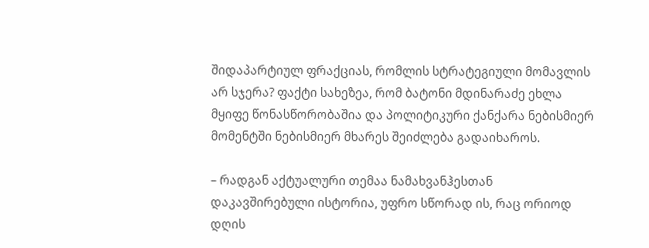შიდაპარტიულ ფრაქციას, რომლის სტრატეგიული მომავლის არ სჯერა? ფაქტი სახეზეა, რომ ბატონი მდინარაძე ეხლა მყიფე წონასწორობაშია და პოლიტიკური ქანქარა ნებისმიერ მომენტში ნებისმიერ მხარეს შეიძლება გადაიხაროს.

– რადგან აქტუალური თემაა ნამახვანჰესთან დაკავშირებული ისტორია, უფრო სწორად ის, რაც ორიოდ დღის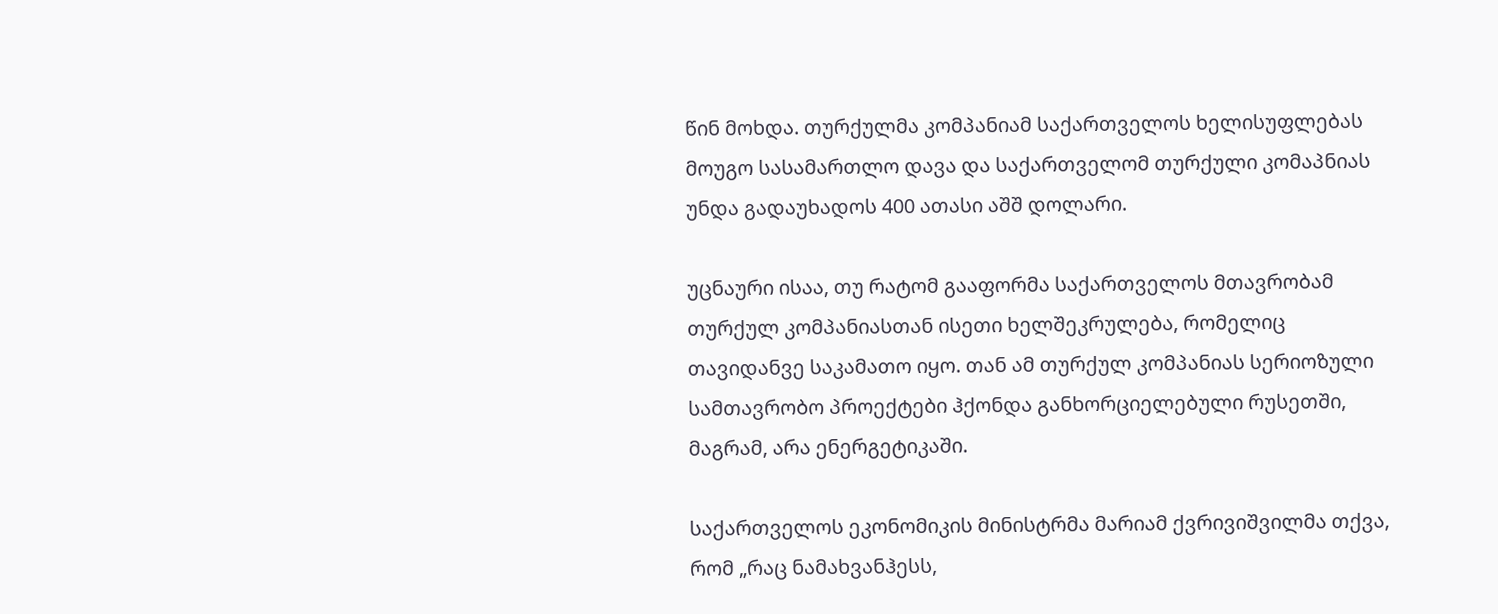წინ მოხდა. თურქულმა კომპანიამ საქართველოს ხელისუფლებას მოუგო სასამართლო დავა და საქართველომ თურქული კომაპნიას უნდა გადაუხადოს 400 ათასი აშშ დოლარი.

უცნაური ისაა, თუ რატომ გააფორმა საქართველოს მთავრობამ თურქულ კომპანიასთან ისეთი ხელშეკრულება, რომელიც თავიდანვე საკამათო იყო. თან ამ თურქულ კომპანიას სერიოზული სამთავრობო პროექტები ჰქონდა განხორციელებული რუსეთში, მაგრამ, არა ენერგეტიკაში.

საქართველოს ეკონომიკის მინისტრმა მარიამ ქვრივიშვილმა თქვა, რომ „რაც ნამახვანჰესს,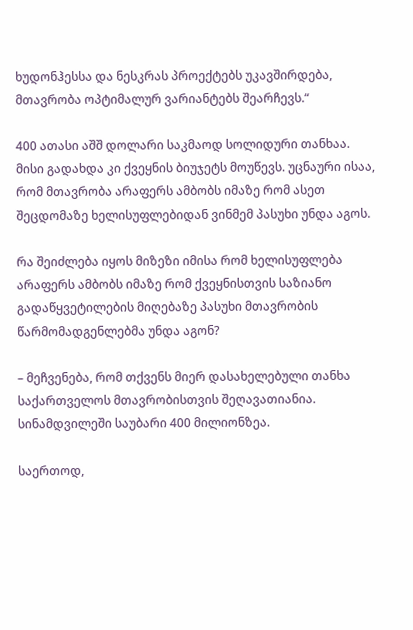ხუდონჰესსა და ნესკრას პროექტებს უკავშირდება, მთავრობა ოპტიმალურ ვარიანტებს შეარჩევს.“

400 ათასი აშშ დოლარი საკმაოდ სოლიდური თანხაა. მისი გადახდა კი ქვეყნის ბიუჯეტს მოუწევს. უცნაური ისაა, რომ მთავრობა არაფერს ამბობს იმაზე რომ ასეთ შეცდომაზე ხელისუფლებიდან ვინმემ პასუხი უნდა აგოს.

რა შეიძლება იყოს მიზეზი იმისა რომ ხელისუფლება არაფერს ამბობს იმაზე რომ ქვეყნისთვის საზიანო გადაწყვეტილების მიღებაზე პასუხი მთავრობის წარმომადგენლებმა უნდა აგონ?

– მეჩვენება, რომ თქვენს მიერ დასახელებული თანხა საქართველოს მთავრობისთვის შეღავათიანია. სინამდვილეში საუბარი 400 მილიონზეა.

საერთოდ,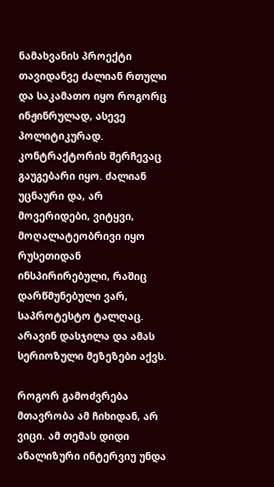ნამახვანის პროექტი თავიდანვე ძალიან რთული და საკამათო იყო როგორც ინჟინრულად, ასევე პოლიტიკურად. კონტრაქტორის შერჩევაც გაუგებარი იყო. ძალიან უცნაური და, არ მოვერიდები, ვიტყვი, მოღალატეობრივი იყო რუსეთიდან ინსპირირებული, რაშიც დარწმუნებული ვარ, საპროტესტო ტალღაც. არავინ დასჯილა და ამას სერიოზული მეზეზები აქვს.

როგორ გამოძვრება მთავრობა ამ ჩიხიდან, არ ვიცი. ამ თემას დიდი ანალიზური ინტერვიუ უნდა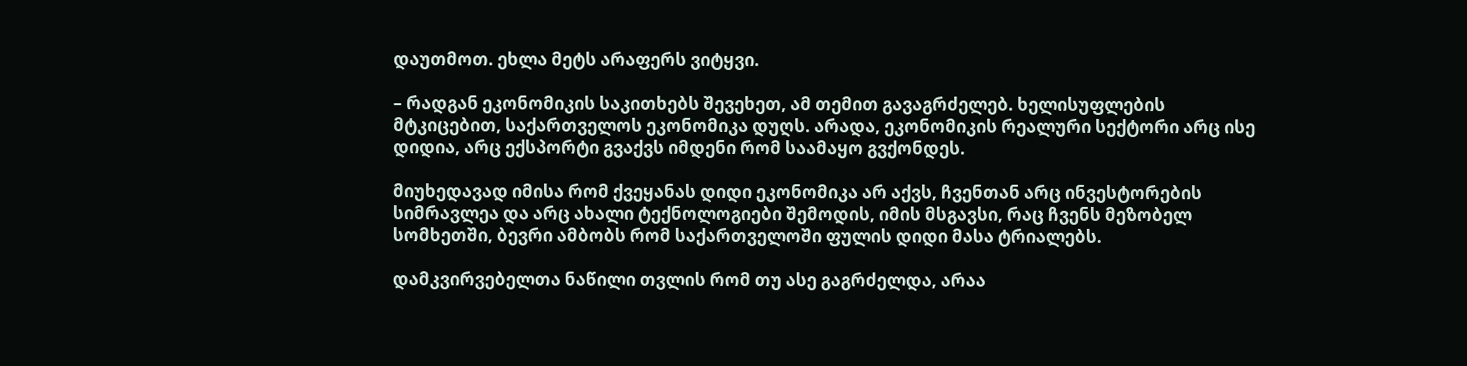დაუთმოთ. ეხლა მეტს არაფერს ვიტყვი.

– რადგან ეკონომიკის საკითხებს შევეხეთ, ამ თემით გავაგრძელებ. ხელისუფლების მტკიცებით, საქართველოს ეკონომიკა დუღს. არადა, ეკონომიკის რეალური სექტორი არც ისე დიდია, არც ექსპორტი გვაქვს იმდენი რომ საამაყო გვქონდეს.

მიუხედავად იმისა რომ ქვეყანას დიდი ეკონომიკა არ აქვს, ჩვენთან არც ინვესტორების სიმრავლეა და არც ახალი ტექნოლოგიები შემოდის, იმის მსგავსი, რაც ჩვენს მეზობელ სომხეთში, ბევრი ამბობს რომ საქართველოში ფულის დიდი მასა ტრიალებს.

დამკვირვებელთა ნაწილი თვლის რომ თუ ასე გაგრძელდა, არაა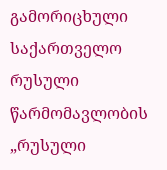გამორიცხული საქართველო რუსული წარმომავლობის „რუსული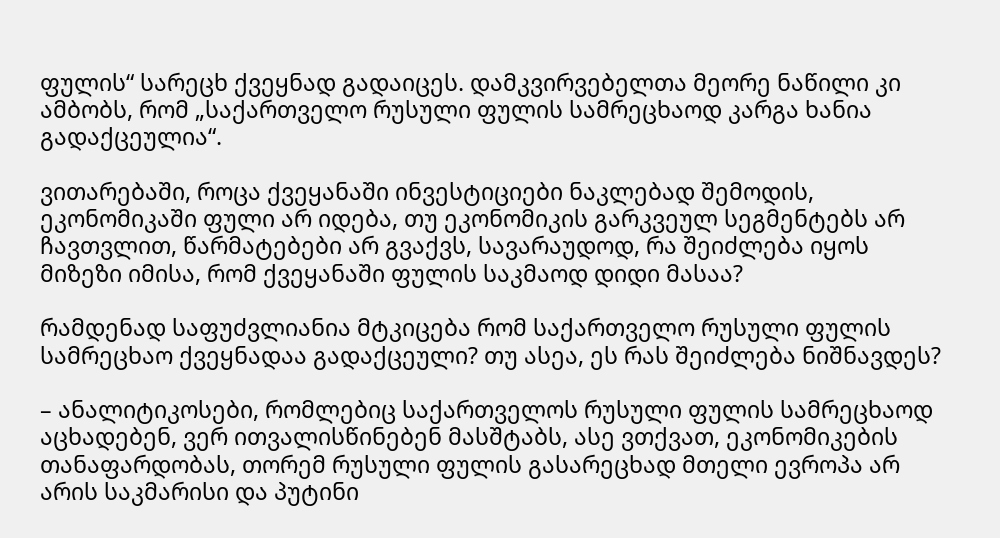ფულის“ სარეცხ ქვეყნად გადაიცეს. დამკვირვებელთა მეორე ნაწილი კი ამბობს, რომ „საქართველო რუსული ფულის სამრეცხაოდ კარგა ხანია გადაქცეულია“.

ვითარებაში, როცა ქვეყანაში ინვესტიციები ნაკლებად შემოდის, ეკონომიკაში ფული არ იდება, თუ ეკონომიკის გარკვეულ სეგმენტებს არ ჩავთვლით, წარმატებები არ გვაქვს, სავარაუდოდ, რა შეიძლება იყოს მიზეზი იმისა, რომ ქვეყანაში ფულის საკმაოდ დიდი მასაა?

რამდენად საფუძვლიანია მტკიცება რომ საქართველო რუსული ფულის სამრეცხაო ქვეყნადაა გადაქცეული? თუ ასეა, ეს რას შეიძლება ნიშნავდეს?

– ანალიტიკოსები, რომლებიც საქართველოს რუსული ფულის სამრეცხაოდ აცხადებენ, ვერ ითვალისწინებენ მასშტაბს, ასე ვთქვათ, ეკონომიკების თანაფარდობას, თორემ რუსული ფულის გასარეცხად მთელი ევროპა არ არის საკმარისი და პუტინი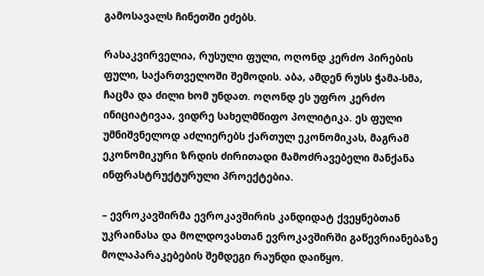გამოსავალს ჩინეთში ეძებს.

რასაკვირველია, რუსული ფული, ოღონდ კერძო პირების ფული, საქართველოში შემოდის. აბა, ამდენ რუსს ჭამა-სმა, ჩაცმა და ძილი ხომ უნდათ. ოღონდ ეს უფრო კერძო ინიციატივაა, ვიდრე სახელმწიფო პოლიტიკა. ეს ფული უმნიშვნელოდ აძლიერებს ქართულ ეკონომიკას, მაგრამ ეკონომიკური ზრდის ძირითადი მამოძრავებელი მანქანა ინფრასტრუქტურული პროექტებია.

– ევროკავშირმა ევროკავშირის კანდიდატ ქვეყნებთან უკრაინასა და მოლდოვასთან ევროკავშირში გაწევრიანებაზე მოლაპარაკებების შემდეგი რაუნდი დაიწყო.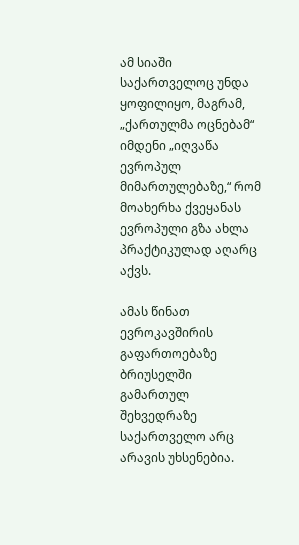ამ სიაში საქართველოც უნდა ყოფილიყო, მაგრამ, „ქართულმა ოცნებამ“ იმდენი „იღვაწა ევროპულ მიმართულებაზე,“ რომ მოახერხა ქვეყანას ევროპული გზა ახლა პრაქტიკულად აღარც აქვს.

ამას წინათ ევროკავშირის გაფართოებაზე ბრიუსელში გამართულ შეხვედრაზე საქართველო არც არავის უხსენებია.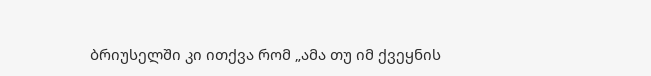ბრიუსელში კი ითქვა რომ „ამა თუ იმ ქვეყნის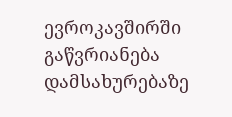ევროკავშირში გაწვრიანება დამსახურებაზე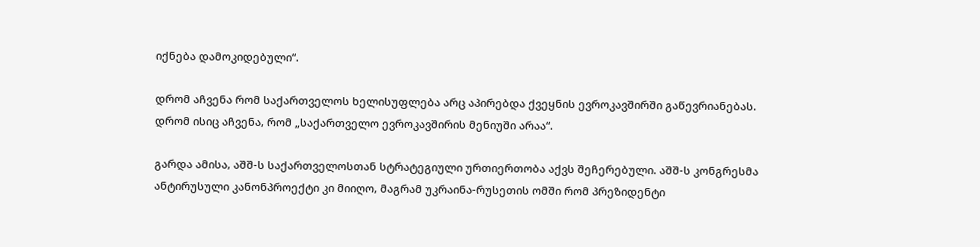იქნება დამოკიდებული“.

დრომ აჩვენა რომ საქართველოს ხელისუფლება არც აპირებდა ქვეყნის ევროკავშირში გაწევრიანებას. დრომ ისიც აჩვენა, რომ „საქართველო ევროკავშირის მენიუში არაა“.

გარდა ამისა, აშშ-ს საქართველოსთან სტრატეგიული ურთიერთობა აქვს შეჩერებული. აშშ-ს კონგრესმა ანტირუსული კანონპროექტი კი მიიღო, მაგრამ უკრაინა-რუსეთის ომში რომ პრეზიდენტი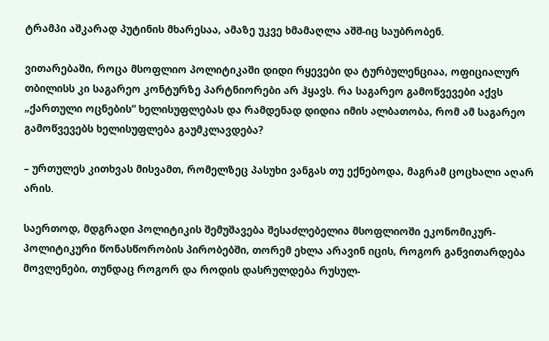ტრამპი აშკარად პუტინის მხარესაა, ამაზე უკვე ხმამაღლა აშშ-იც საუბრობენ.

ვითარებაში, როცა მსოფლიო პოლიტიკაში დიდი რყევები და ტურბულენციაა, ოფიციალურ თბილისს კი საგარეო კონტურზე პარტნიორები არ ჰყავს. რა საგარეო გამოწვევები აქვს „ქართული ოცნების“ ხელისუფლებას და რამდენად დიდია იმის ალბათობა, რომ ამ საგარეო გამოწვევებს ხელისუფლება გაუმკლავდება?

– ურთულეს კითხვას მისვამთ, რომელზეც პასუხი ვანგას თუ ექნებოდა, მაგრამ ცოცხალი აღარ არის.

საერთოდ, მდგრადი პოლიტიკის შემუშავება შესაძლებელია მსოფლიოში ეკონომიკურ-პოლიტიკური წონასწორობის პირობებში, თორემ ეხლა არავინ იცის, როგორ განვითარდება მოვლენები, თუნდაც როგორ და როდის დასრულდება რუსულ-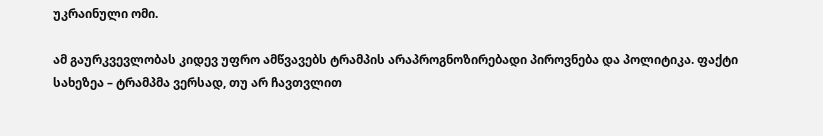უკრაინული ომი.

ამ გაურკვევლობას კიდევ უფრო ამწვავებს ტრამპის არაპროგნოზირებადი პიროვნება და პოლიტიკა. ფაქტი სახეზეა – ტრამპმა ვერსად, თუ არ ჩავთვლით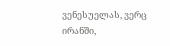ვენესუელას, ვერც ირანში,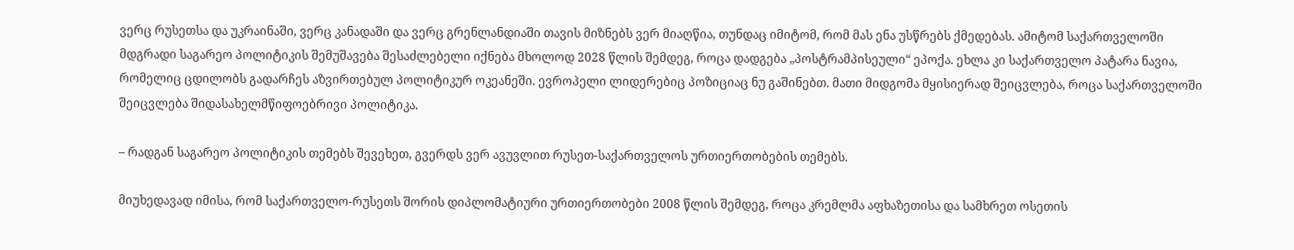ვერც რუსეთსა და უკრაინაში, ვერც კანადაში და ვერც გრენლანდიაში თავის მიზნებს ვერ მიაღწია, თუნდაც იმიტომ, რომ მას ენა უსწრებს ქმედებას. ამიტომ საქართველოში მდგრადი საგარეო პოლიტიკის შემუშავება შესაძლებელი იქნება მხოლოდ 2028 წლის შემდეგ, როცა დადგება „პოსტრამპისეული“ ეპოქა. ეხლა კი საქართველო პატარა ნავია, რომელიც ცდილობს გადარჩეს აზვირთებულ პოლიტიკურ ოკეანეში. ევროპელი ლიდერებიც პოზიციაც ნუ გაშინებთ. მათი მიდგომა მყისიერად შეიცვლება, როცა საქართველოში შეიცვლება შიდასახელმწიფოებრივი პოლიტიკა.

– რადგან საგარეო პოლიტიკის თემებს შევეხეთ, გვერდს ვერ ავუვლით რუსეთ-საქართველოს ურთიერთობების თემებს.

მიუხედავად იმისა, რომ საქართველო-რუსეთს შორის დიპლომატიური ურთიერთობები 2008 წლის შემდეგ, როცა კრემლმა აფხაზეთისა და სამხრეთ ოსეთის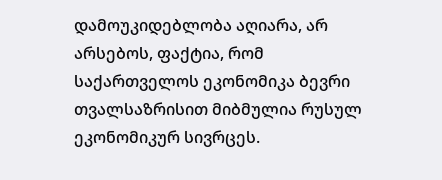დამოუკიდებლობა აღიარა, არ არსებოს, ფაქტია, რომ საქართველოს ეკონომიკა ბევრი თვალსაზრისით მიბმულია რუსულ ეკონომიკურ სივრცეს.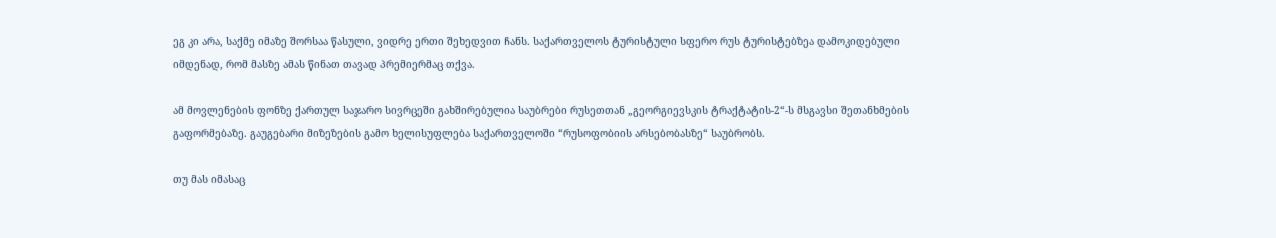ეგ კი არა, საქმე იმაზე შორსაა წასული, ვიდრე ერთი შეხედვით ჩანს. საქართველოს ტურისტული სფერო რუს ტურისტებზეა დამოკიდებული იმდენად, რომ მასზე ამას წინათ თავად პრემიერმაც თქვა.

ამ მოვლენების ფონზე ქართულ საჯარო სივრცეში გახშირებულია საუბრები რუსეთთან „გეორგიევსკის ტრაქტატის-2“-ს მსგავსი შეთანხმების გაფორმებაზე. გაუგებარი მიზეზების გამო ხელისუფლება საქართველოში “რუსოფობიის არსებობასზე“ საუბრობს.

თუ მას იმასაც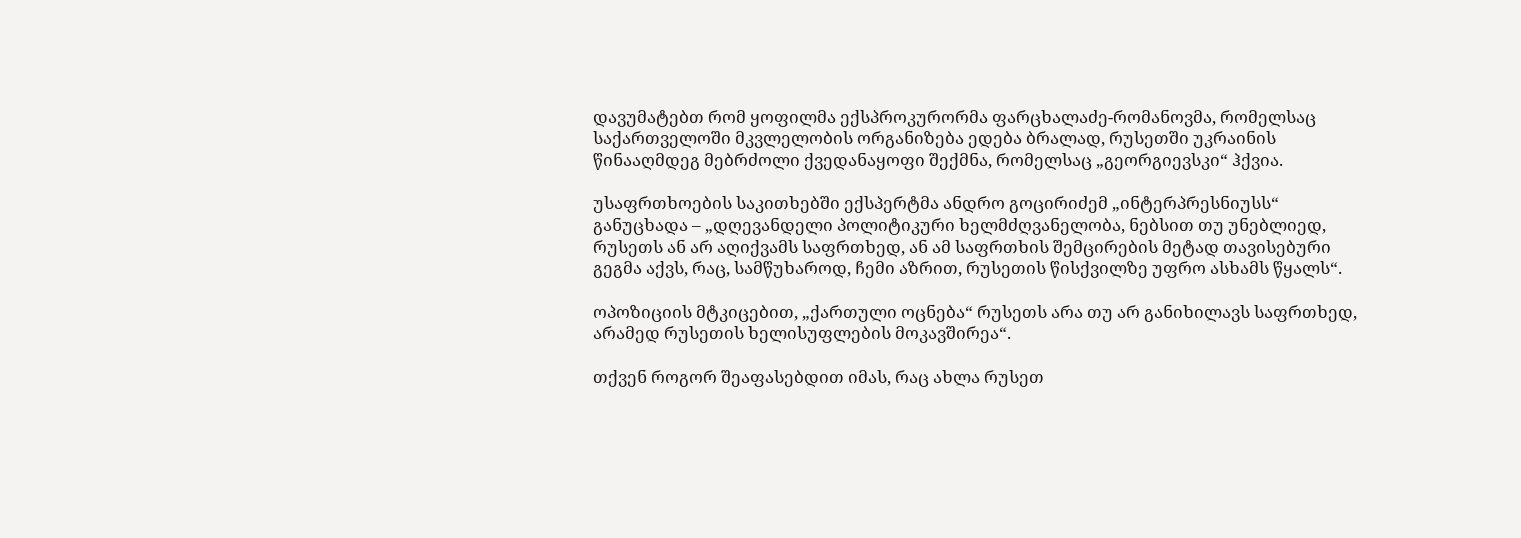დავუმატებთ რომ ყოფილმა ექსპროკურორმა ფარცხალაძე-რომანოვმა, რომელსაც საქართველოში მკვლელობის ორგანიზება ედება ბრალად, რუსეთში უკრაინის წინააღმდეგ მებრძოლი ქვედანაყოფი შექმნა, რომელსაც „გეორგიევსკი“ ჰქვია.

უსაფრთხოების საკითხებში ექსპერტმა ანდრო გოცირიძემ „ინტერპრესნიუსს“ განუცხადა – „დღევანდელი პოლიტიკური ხელმძღვანელობა, ნებსით თუ უნებლიედ, რუსეთს ან არ აღიქვამს საფრთხედ, ან ამ საფრთხის შემცირების მეტად თავისებური გეგმა აქვს, რაც, სამწუხაროდ, ჩემი აზრით, რუსეთის წისქვილზე უფრო ასხამს წყალს“.

ოპოზიციის მტკიცებით, „ქართული ოცნება“ რუსეთს არა თუ არ განიხილავს საფრთხედ, არამედ რუსეთის ხელისუფლების მოკავშირეა“.

თქვენ როგორ შეაფასებდით იმას, რაც ახლა რუსეთ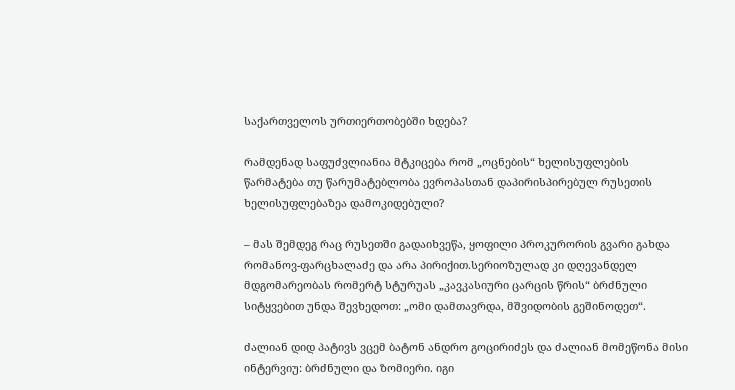საქართველოს ურთიერთობებში ხდება?

რამდენად საფუძვლიანია მტკიცება რომ „ოცნების“ ხელისუფლების წარმატება თუ წარუმატებლობა ევროპასთან დაპირისპირებულ რუსეთის ხელისუფლებაზეა დამოკიდებული?

– მას შემდეგ რაც რუსეთში გადაიხვეწა, ყოფილი პროკურორის გვარი გახდა რომანოვ-ფარცხალაძე და არა პირიქით.სერიოზულად კი დღევანდელ მდგომარეობას რომერტ სტურუას „კავკასიური ცარცის წრის“ ბრძნული სიტყვებით უნდა შევხედოთ: „ომი დამთავრდა, მშვიდობის გეშინოდეთ“.

ძალიან დიდ პატივს ვცემ ბატონ ანდრო გოცირიძეს და ძალიან მომეწონა მისი ინტერვიუ: ბრძნული და ზომიერი. იგი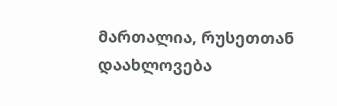მართალია, რუსეთთან დაახლოვება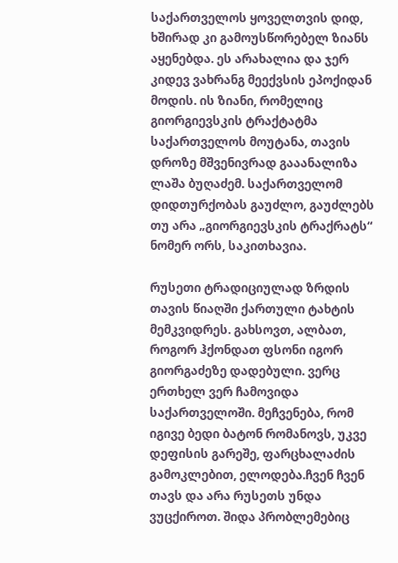საქართველოს ყოველთვის დიდ, ხშირად კი გამოუსწორებელ ზიანს აყენებდა. ეს არახალია და ჯერ კიდევ ვახრანგ მეექვსის ეპოქიდან მოდის. ის ზიანი, რომელიც გიორგიევსკის ტრაქტატმა საქართველოს მოუტანა, თავის დროზე მშვენივრად გააანალიზა ლაშა ბუღაძემ. საქართველომ დიდთურქობას გაუძლო, გაუძლებს თუ არა „გიორგიევსკის ტრაქრატს“ ნომერ ორს, საკითხავია.

რუსეთი ტრადიციულად ზრდის თავის წიაღში ქართული ტახტის მემკვიდრეს. გახსოვთ, ალბათ, როგორ ჰქონდათ ფსონი იგორ გიორგაძეზე დადებული. ვერც ერთხელ ვერ ჩამოვიდა საქართველოში. მეჩვენება, რომ იგივე ბედი ბატონ რომანოვს, უკვე დეფისის გარეშე, ფარცხალაძის გამოკლებით, ელოდება.ჩვენ ჩვენ თავს და არა რუსეთს უნდა ვუცქიროთ. შიდა პრობლემებიც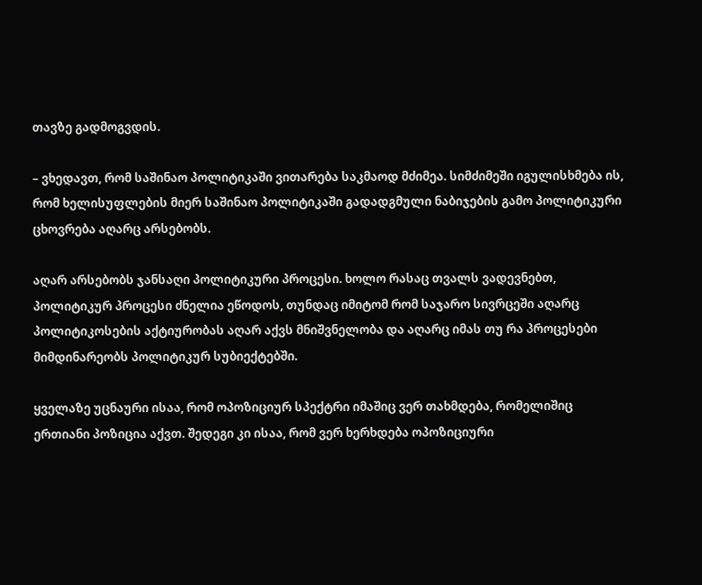თავზე გადმოგვდის.

– ვხედავთ, რომ საშინაო პოლიტიკაში ვითარება საკმაოდ მძიმეა. სიმძიმეში იგულისხმება ის, რომ ხელისუფლების მიერ საშინაო პოლიტიკაში გადადგმული ნაბიჯების გამო პოლიტიკური ცხოვრება აღარც არსებობს.

აღარ არსებობს ჯანსაღი პოლიტიკური პროცესი. ხოლო რასაც თვალს ვადევნებთ, პოლიტიკურ პროცესი ძნელია ეწოდოს, თუნდაც იმიტომ რომ საჯარო სივრცეში აღარც პოლიტიკოსების აქტიურობას აღარ აქვს მნიშვნელობა და აღარც იმას თუ რა პროცესები მიმდინარეობს პოლიტიკურ სუბიექტებში.

ყველაზე უცნაური ისაა, რომ ოპოზიციურ სპექტრი იმაშიც ვერ თახმდება, რომელიშიც ერთიანი პოზიცია აქვთ. შედეგი კი ისაა, რომ ვერ ხერხდება ოპოზიციური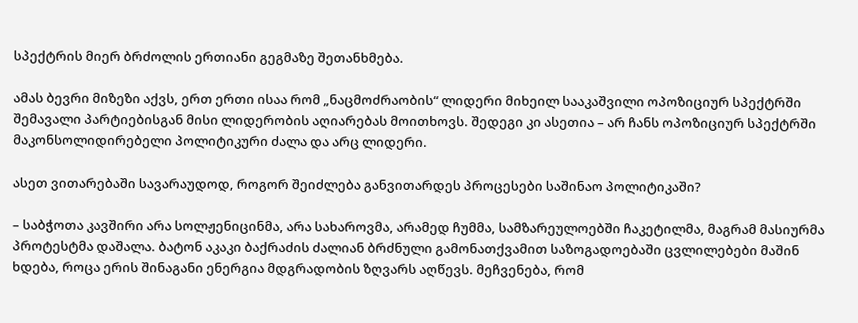სპექტრის მიერ ბრძოლის ერთიანი გეგმაზე შეთანხმება.

ამას ბევრი მიზეზი აქვს, ერთ ერთი ისაა რომ „ნაცმოძრაობის“ ლიდერი მიხეილ სააკაშვილი ოპოზიციურ სპექტრში შემავალი პარტიებისგან მისი ლიდერობის აღიარებას მოითხოვს. შედეგი კი ასეთია – არ ჩანს ოპოზიციურ სპექტრში მაკონსოლიდირებელი პოლიტიკური ძალა და არც ლიდერი.

ასეთ ვითარებაში სავარაუდოდ, როგორ შეიძლება განვითარდეს პროცესები საშინაო პოლიტიკაში?

– საბჭოთა კავშირი არა სოლჟენიცინმა, არა სახაროვმა, არამედ ჩუმმა, სამზარეულოებში ჩაკეტილმა, მაგრამ მასიურმა პროტესტმა დაშალა. ბატონ აკაკი ბაქრაძის ძალიან ბრძნული გამონათქვამით საზოგადოებაში ცვლილებები მაშინ ხდება, როცა ერის შინაგანი ენერგია მდგრადობის ზღვარს აღწევს. მეჩვენება, რომ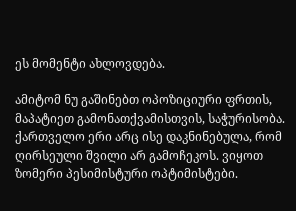ეს მომენტი ახლოვდება.

ამიტომ ნუ გაშინებთ ოპოზიციური ფრთის, მაპატიეთ გამონათქვამისთვის, საჭურისობა. ქართველო ერი არც ისე დაკნინებულა, რომ ღირსეული შვილი არ გამოჩეკოს. ვიყოთ ზომერი პესიმისტური ოპტიმისტები.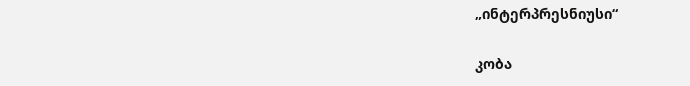„ინტერპრესნიუსი“

კობა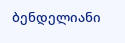ბენდელიანი